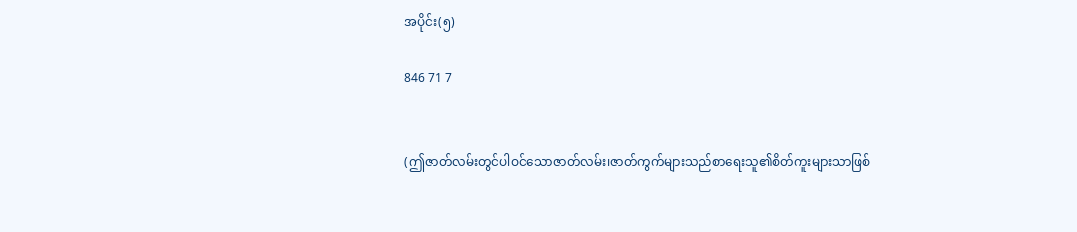အပိုင်း(၅)

846 71 7


(ဤဇာတ်လမ်းတွင်ပါဝင်သောဇာတ်လမ်း၊ဇာတ်ကွက်များသည်စာရေးသူ၏စိတ်ကူးများသာဖြစ်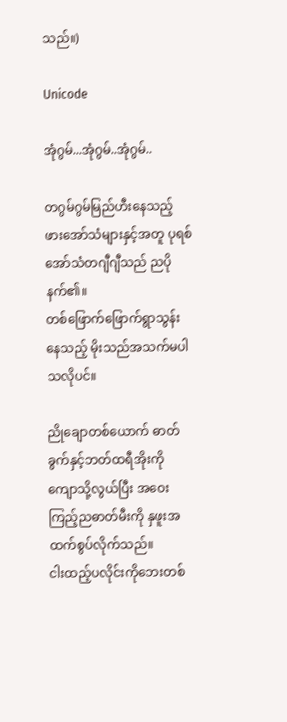သည်။)

Unicode

အုံဂွမ်...အုံဂွမ်..အုံဂွမ်..

တဂွမ်ဂွမ်မြည်ဟီးနေသည့် ဖားအော်သံများနှင့်အတူ ပုရစ်အော်သံတဂျီဂျီသည် ညပိုနက်၏။
တစ်ဖြောက်ဖြောက်ရွာသွန်းနေသည့် မိုးသည်အသက်မပါသလိုပင်။

ညိုချောတစ်ယောက် ဓာတ်ခွက်နှင့်ဘတ်ထရီအိုးကို ကျောသို့လွယ်ပြီး အဝေးကြည့်ညဓာတ်မီးကို နှဖူးအထက်စွပ်လိုက်သည်။
ငါးထည့်ပလိုင်းကိုဘေးတစ်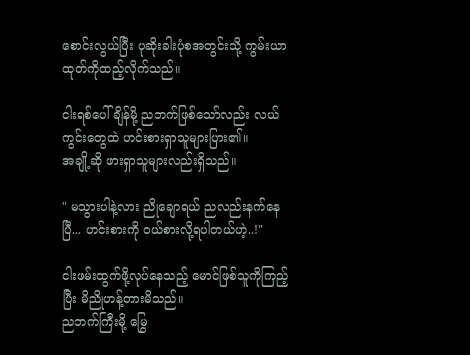စောင်းလွယ်ပြီး ပုဆိုးခါးပုံစအတွင်းသို့ ကွမ်းယာထုတ်ကိုထည့်လိုက်သည်။

ငါးရစ်ပေါ်ချိန်မို့ ညဘက်ဖြစ်သော်လည်း လယ်ကွင်းတွေထဲ ဟင်းစားရှာသူများပြား၏။
အချို့ဆို ဖားရှာသူများလည်းရှိသည်။

" မသွားပါနဲ့လား ညိုချောရယ် ညလည်းနက်နေပြီ... ဟင်းစားကို ဝယ်စားလို့ရပါတယ်ဟဲ့..!"

ငါးဖမ်းထွက်ဖို့လုပ်နေသည့် မောင်ဖြစ်သူကိုကြည့်ပြီး မိညိုဟန့်တားမိသည်။
ညဘက်ကြီးမို့ မြွေ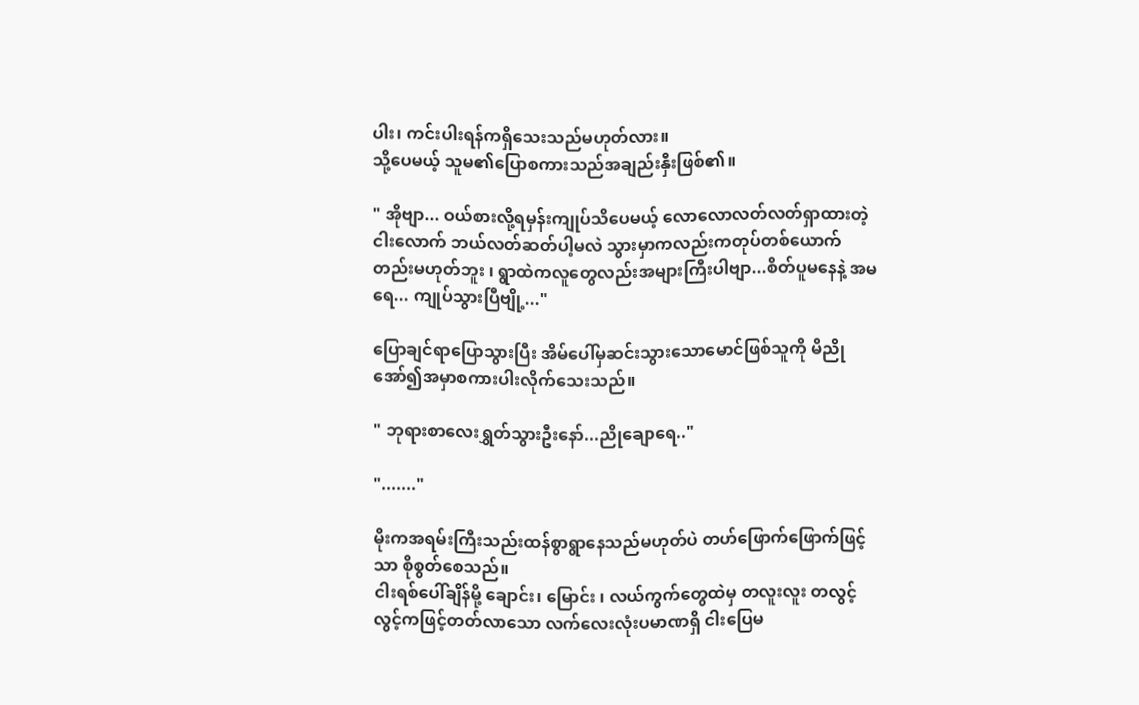ပါး၊ ကင်းပါးရန်ကရှိသေးသည်မဟုတ်လား။
သို့ပေမယ့် သူမ၏ပြောစကားသည်အချည်းနှီးဖြစ်၏။

" အိုဗျာ... ဝယ်စားလို့ရမှန်းကျုပ်သိပေမယ့် လောလောလတ်လတ်ရှာထားတဲ့ငါးလောက် ဘယ်လတ်ဆတ်ပါ့မလဲ သွားမှာကလည်းကတုပ်တစ်ယောက်တည်းမဟုတ်ဘူး ၊ ရွာထဲကလူတွေလည်းအများကြီးပါဗျာ...စိတ်ပူမနေနဲ့ အမရေ... ကျုပ်သွားပြီဗျို့..."

ပြောချင်ရာပြောသွားပြီး အိမ်ပေါ်မှဆင်းသွားသောမောင်ဖြစ်သူကို မိညို အော်၍အမှာစကားပါးလိုက်သေးသည်။

" ဘုရားစာလေးရွှတ်သွားဦးနော်...ညိုချောရေ.."

"......."

မိုးကအရမ်းကြီးသည်းထန်စွာရွာနေသည်မဟုတ်ပဲ တဟ်ဖြောက်ဖြောက်ဖြင့်သာ စိုစွတ်စေသည်။
ငါးရစ်ပေါ်ချိန်မို့ ချောင်း၊ မြောင်း ၊ လယ်ကွက်တွေထဲမှ တလူးလူး တလွင့်လွင့်ကဖြင့်တတ်လာသော လက်လေးလုံးပမာဏရှိ ငါးပြေမ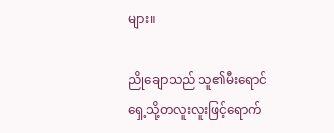များ။

ညိုချောသည် သူ၏မီးရောင်ရှေ့သို့တလူးလူးဖြင့်ရောက်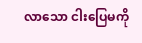လာသော ငါးပြေမကို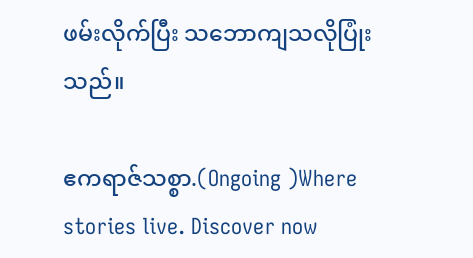ဖမ်းလိုက်ပြီး သဘောကျသလိုပြုံးသည်။

ဧကရာဇ်သစ္စာ.(Ongoing )Where stories live. Discover now